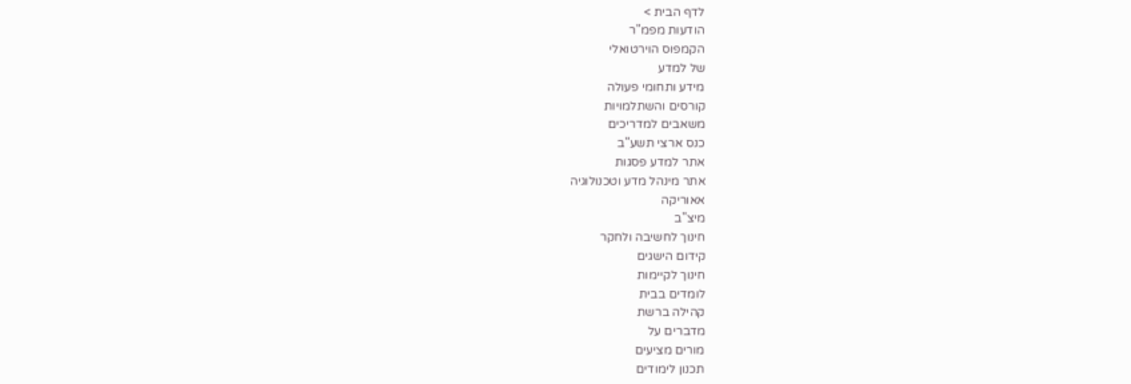לדף הבית >
הודעות מפמ"ר
הקמפוס הוירטואלי
של למדע
מידע ותחומי פעולה
קורסים והשתלמויות
משאבים למדריכים
כנס ארצי תשע"ב
אתר למדע פסגות
אתר מינהל מדע וטכנולוגיה
אאוריקה
מיצ"ב
חינוך לחשיבה ולחקר
קידום הישגים
חינוך לקיימות
לומדים בבית
קהילה ברשת
מדברים על
מורים מציעים
תכנון לימודים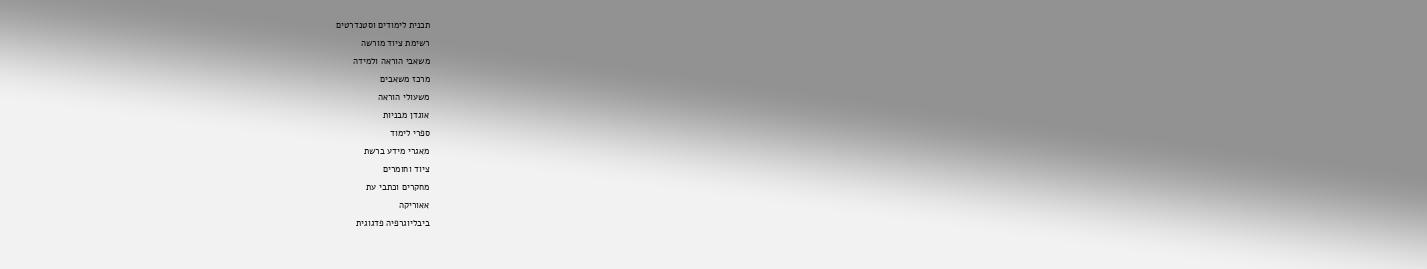תכנית לימודים וסטנדרטים
רשימת ציוד מורשה
משאבי הוראה ולמידה
מרכז משאבים
משעולי הוראה
אוגדן מבניות
ספרי לימוד
מאגרי מידע ברשת
ציוד וחומרים
מחקרים וכתבי עת
אאוריקה
ביבליוגרפיה פדגוגית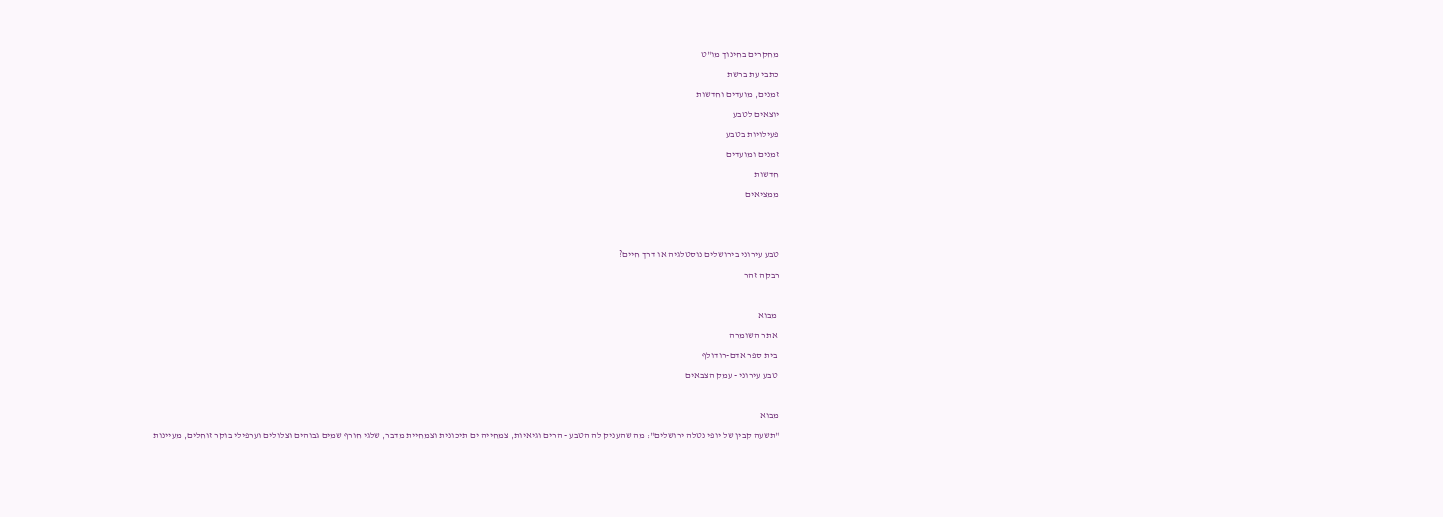מחקרים בחינוך מו"ט
כתבי עת ברשת
זמנים, מועדים וחדשות
יוצאים לטבע
פעילויות בטבע
זמנים ומועדים
חדשות
ממציאים


טבע עירוני בירושלים נוסטלגיה או דרך חיים?
רבקה זהר

 מבוא
 אתר השומרה
 בית ספר אדם-רודולף
 טבע עירוני - עמק הצבאים

מבוא
"תשעה קבין של יופי נטלה ירושלים": מה שהעניק לה הטבע - הרים וגיאיות, צמחייה ים תיכונית וצמחיית מדבר, שלגי חורף שמים גבוהים וצלולים וערפילי בוקר זוחלים, מעיינות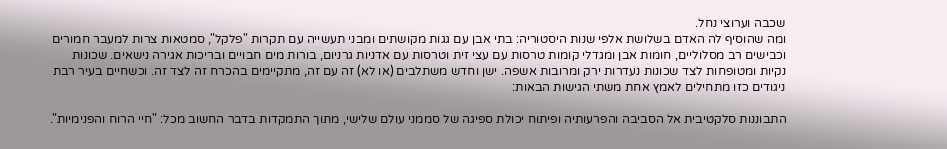שכבה וערוצי נחל.
ומה שהוסיף לה האדם בשלושת אלפי שנות היסטוריה: בתי אבן עם גגות מקושתים ומבני תעשייה עם תקרות "פלקל", סמטאות צרות למעבר חמורים וכבישים רב מסלוליים, חומות אבן ומגדלי קומות טרסות עם עצי זית וטרסות עם אדניות גרניום, בורות מים חבויים ובריכות אגירה נישאים. שכונות נקיות ומטופחות לצד שכונות נעדרות ירק ומרובות אשפה. ישן וחדש משתלבים (או לא) זה עם זה, מתקיימים בהכרח זה לצד זה. וכשחיים בעיר רבת ניגודים כזו מתחילים לאמץ אחת משתי הגישות הבאות:

התבוננות סלקטיבית אל הסביבה והפרעותיה ופיתוח יכולת ספיגה של סממני עולם שלישי, מתוך התמקדות בדבר החשוב מכל: "חיי הרוח והפנימיות".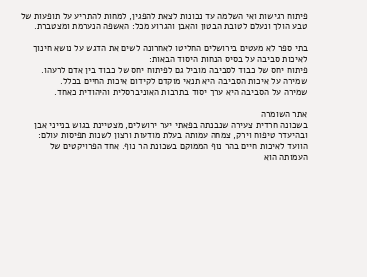פיתוח רגישות ואי השלמה עד נכונות לצאת להפגין, למחות להתריע על תופעות של טבע הולך ונעלם לטובת הבטון והאבן והגרוע מכל: האשפה הנערמת ומצטברת.

בתי ספר לא מעטים בירושלים החליטו לאחרונה לשים את הדגש על נושא חינוך לאיכות סביבה על בסיס הנחות היסוד הבאות:
פיתוח יחס של כבוד לסביבה מוביל גם לפיתוח יחס של כבוד בין אדם לרעהו.
שמירה על איכות הסביבה היא תנאי מוקדם לקידום איכות החיים בכלל.
שמירה על הסביבה היא ערך יסוד בתרבות האוניברסלית והיהודית כאחד.

אתר השומרה
בשכונה חרדית צעירה שנבנתה בפאתי יער ירושלים, מצטיינת בגוש בנייני אבן ובהיעדר טיפוח וירק, צמחה עמותה בעלת מודעות ורצון לשנות תפיסות עולם: הוועד לאיכות חיים בהר נוף הממוקם בשכונת הר נוף. אחד הפרויקטים של העמותה הוא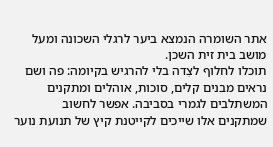אתר השומרה הנמצא ביער לרגלי השכונה ומעל מושב בית זית השכן.
תוכלו לחלוף לצִדה בלי להרגיש בקיומה: פה ושם נראים מבנים קלים, סוכות, אוהלים ומתקנים המשתלבים לגמרי בסביבה. אפשר לחשוב שמתקנים אלו שייכים לקייטנת קיץ של תנועת נוער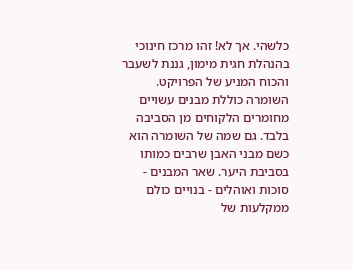כלשהי. אך לא! זהו מרכז חינוכי בהנהלת חגית מימון, גננת לשעבר והכוח המניע של הפרויקט.
השומרה כוללת מבנים עשויים מחומרים הלקוחים מן הסביבה בלבד. גם שמה של השומרה הוא כשם מבני האבן שרבים כמותו בסביבת היער. שאר המבנים - סוכות ואוהלים - בנויים כולם ממקלעות של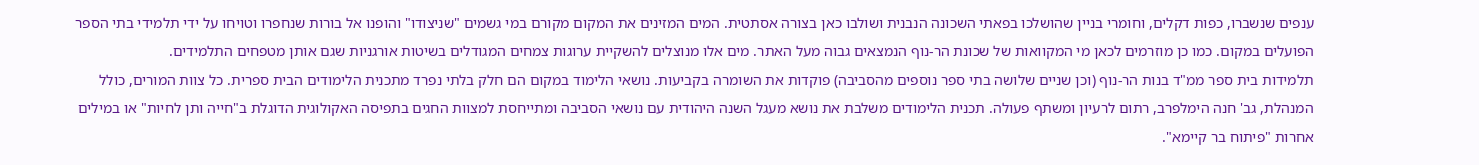ענפים שנשברו, כפות דקלים, וחומרי בניין שהושלכו בפאתי השכונה הנבנית ושולבו כאן בצורה אסתטית. המים המזינים את המקום מקורם במי גשמים "שניצודו" והופנו אל בורות שנחפרו וטויחו על ידי תלמידי בתי הספר הפועלים במקום. כמו כן מוזרמים לכאן מי המקוואות של שכונת הר-נוף הנמצאים גבוה מעל האתר. מים אלו מנוצלים להשקיית ערוגות צמחים המגודלים בשיטות אורגניות שגם אותן מטפחים התלמידים.
תלמידות בית ספר ממ"ד בנות הר-נוף (וכן שניים שלושה בתי ספר נוספים מהסביבה) פוקדות את השומרה בקביעות. נושאי הלימוד במקום הם חלק בלתי נפרד מתכנית הלימודים הבית ספרית. כל צוות המורים, כולל המנהלת, גב' חנה הימלפרב, רתום לרעיון ומשתף פעולה. תכנית הלימודים משלבת את נושא מעגל השנה היהודית עם נושאי הסביבה ומתייחסת למצוות החגים בתפיסה האקולוגית הדוגלת ב"חייה ותן לחיות" או במילים אחרות "פיתוח בר קיימא".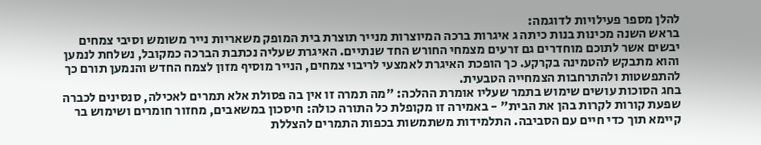להלן מספר פעילויות לדוגמה:
בראש השנה מכינות בנות כיתה ג איגרות ברכה המיוצרות מנייר תוצרת בית המופק משאריות נייר משומש וסיבי צמחים יבשים אשר לתוכם מוחדרים גם זרעים מצמחי החורש החד שנתיים. האיגרת שעליה נכתבת הברכה כמקובל, נשלחת לנמען והוא מתבקש להטמינה בקרקע. כך הופכת האיגרת לאמצעי לריבוי צמחים, הנייר מוסיף מזון לצמח החדש והנמען תורם כך להתפשטות ולהתרחבות הצמחייה הטבעית.
בחג הסוכות עושים שימוש בתמר שעליו אומרת ההלכה: "מה תמרה זו אין בה פסולת אלא תמרים לאכילה, סנסינים לכברה שפעת קורות לקרות בהן את הבית" - באמירה זו מקופלת כל התורה כולה: חיסכון במשאבים, מחזור חומרים ושימוש בר קיימא תוך כדי חיים עם הסביבה. התלמידות משתמשות בכפות התמרים להצללת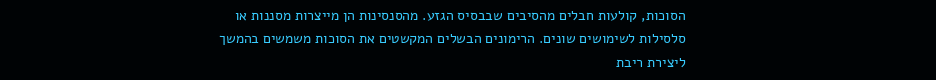הסוכות, קולעות חבלים מהסיבים שבבסיס הגזע. מהסנסינות הן מייצרות מסננות או סלסילות לשימושים שונים. הרימונים הבשלים המקשטים את הסוכות משמשים בהמשך ליצירת ריבת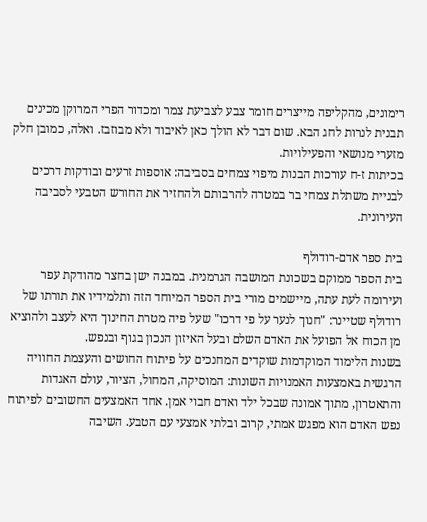רימונים, מהקליפה מייצרים חומר צבע לצביעת צמר ומכדור הפרי המרוקן מכינים תבנית לנרות לחג הבא. שום דבר לא הולך כאן לאיבוד ולא מבוזבז. ואלה, כמובן חלק מזערי מנושאי והפעילויות.
בכיתות ז-ח עורכות הבנות מיפוי צמחים בסביבה: אוספות זרעים ובודקות דרכים לבניית משתלת צמחי בר במטרה להרבותם ולהחזיר את החורש הטבעי לסביבה העירונית.

בית ספר אדם-רודולף
בית הספר ממוקם בשכונת המושבה הגרמנית. במבנה ישן בחצר מהודקת עפר ועירומה לעת עתה, מיישמים מורי בית הספר המיוחד הזה ותלמידיו את תורתו של רודולף שטיינר: "חנוך לנער על פי דרכו" שעל פיה מטרת החינוך היא לעצב ולהוציא מן הכוח אל הפועל את האדם השלם ובעל האיזון הנכון בגוף ובנפש.
בשנות הלימוד המוקדמות שוקדים המחנכים על פיתוח החושים והעצמת החוויה הרגשית באמצעות האמנויות השונות: המוסיקה, המחול, הציור, עולם האגדות והתאטרון, מתוך אמונה שבכל ילד ואדם חבוי אמן. אחד האמצעים החשובים לפיתוח נפש האדם הוא מפגש אמתי, קרוב ובלתי אמצעי עם הטבע. השיבה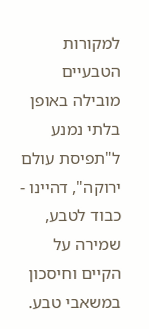למקורות הטבעיים מובילה באופן בלתי נמנע ל"תפיסת עולם ירוקה", דהיינו - כבוד לטבע, שמירה על הקיים וחיסכון במשאבי טבע.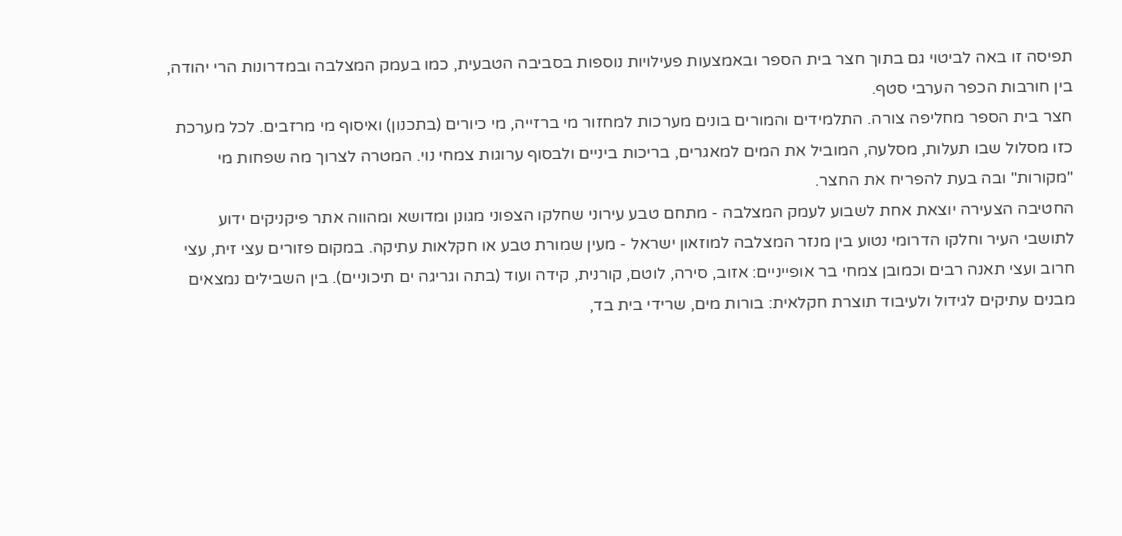תפיסה זו באה לביטוי גם בתוך חצר בית הספר ובאמצעות פעילויות נוספות בסביבה הטבעית, כמו בעמק המצלבה ובמדרונות הרי יהודה, בין חורבות הכפר הערבי סטף.
חצר בית הספר מחליפה צורה. התלמידים והמורים בונים מערכות למחזור מי ברזייה, מי כיורים (בתכנון) ואיסוף מי מרזבים. לכל מערכת כזו מסלול שבו תעלות, מסלעה, המוביל את המים למאגרים, בריכות ביניים ולבסוף ערוגות צמחי נוי. המטרה לצרוך מה שפחות מי "מקורות" ובה בעת להפריח את החצר.
החטיבה הצעירה יוצאת אחת לשבוע לעמק המצלבה - מתחם טבע עירוני שחלקו הצפוני מגונן ומדושא ומהווה אתר פיקניקים ידוע לתושבי העיר וחלקו הדרומי נטוע בין מנזר המצלבה למוזאון ישראל - מעין שמורת טבע או חקלאות עתיקה. במקום פזורים עצי זית, עצי חרוב ועצי תאנה רבים וכמובן צמחי בר אופייניים: אזוב, סירה, לוטם, קורנית, קידה ועוד (בתה וגריגה ים תיכוניים). בין השבילים נמצאים מבנים עתיקים לגידול ולעיבוד תוצרת חקלאית: בורות מים, שרידי בית בד,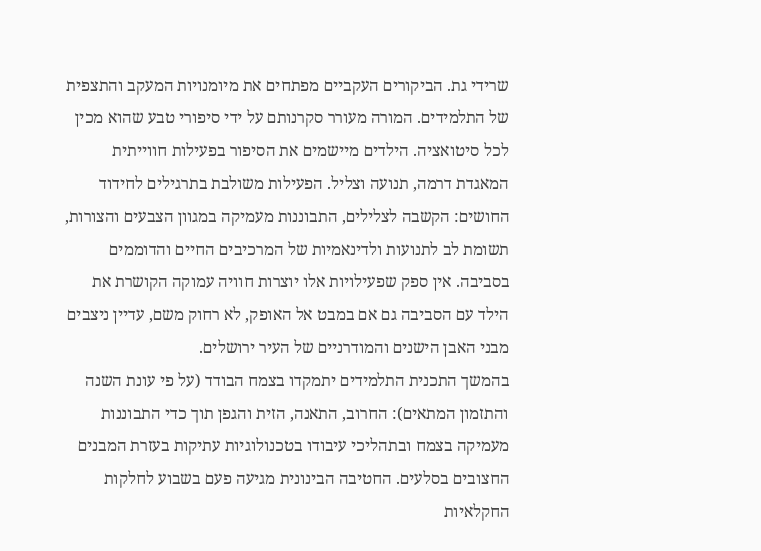שרידי גת. הביקורים העקביים מפתחים את מיומנויות המעקב והתצפית של התלמידים. המורה מעורר סקרנותם על ידי סיפורי טבע שהוא מכין לכל סיטואציה. הילדים מיישמים את הסיפור בפעילות חווייתית המאגדת דרמה, תנועה וצליל. הפעילות משולבת בתרגילים לחידוד החושים: הקשבה לצלילים, התבוננות מעמיקה במגוון הצבעים והצורות, תשומת לב לתנועות ולדינאמיות של המרכיבים החיים והדוממים בסביבה. אין ספק שפעילויות אלו יוצרות חוויה עמוקה הקושרת את הילד עם הסביבה גם אם במבט אל האופק, לא רחוק משם, עדיין ניצבים מבני האבן הישנים והמודרניים של העיר ירושלים.
בהמשך התכנית התלמידים יתמקדו בצמח הבודד (על פי עונת השנה והתזמון המתאים): החרוב, התאנה, הזית והגפן תוך כדי התבוננות מעמיקה בצמח ובתהליכי עיבודו בטכנולוגיות עתיקות בעזרת המבנים החצובים בסלעים. החטיבה הבינונית מגיעה פעם בשבוע לחלקות החקלאיות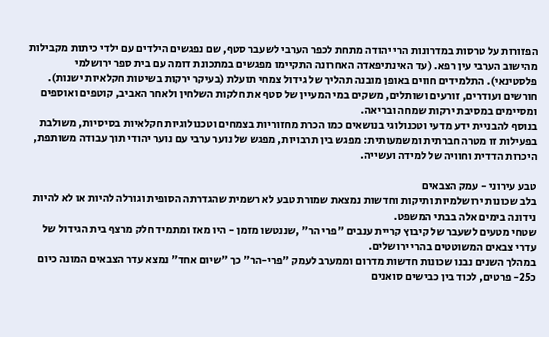הפזורות על טרסות במדרונות הרי יהודה מתחת לכפר הערבי לשעבר סטף, שם נפגשים הילדים עם ילדי כיתות מקבילות מהישוב הערבי עין רפא. (עד האינתיפאדה האחרונה התקיימו מפגשים במתכונת דומה עם בית ספר ירושלמי פלסטינאי). התלמידים חווים באופן מובנה תהליך של גידול צמחי תועלת (בעיקר ירקות בשיטות חקלאיות ישנות). חורשים ועודרים, זורעים ושותלים, משקים במי המעיין של סטף את חלקות השלחין ולאחר האביב, קוטפים ואוספים ומסיימים במסיבת ירקות שמחה ובריאה.
בנוסף להבניית ידע מדעי וטכנולוגי בנושאים כמו הכרת מחזוריות בצמחים וטכנולוגיות חקלאיות בסיסיות, משולבת בפעילות זו מטרה חברתית ומשמעותית: מפגש בין תרבויות, מפגש של נוער ערבי עם נוער יהודי תוך עבודה משותפת, היכרות הדדית וחוויה של למידה ועשייה.

טבע עירוני - עמק הצבאים
בלב שכונות ירושלמיות ותיקות וחדשות נמצאת שמורת טבע לא רשמית שהגדרתה הסופית וגורלה להיות או לא להיות נידונה בימים אלה בבתי המשפט.
שטחי מטעים לשעבר של קיבוץ קריית ענבים "פרי הר" ,שננטשו מזמן - היו מאז ומתמיד חלק מרצף בית הגידול של עדרי צבאים המשוטטים בהרי ירושלים.
במהלך השנים נבנו שכונות חדשות מדרום וממערב לעמק "פרי-הר" כך "שיום אחד" נמצא עדר הצבאים המונה כיום כ25- פרטים, לכוד בין כבישים סואנים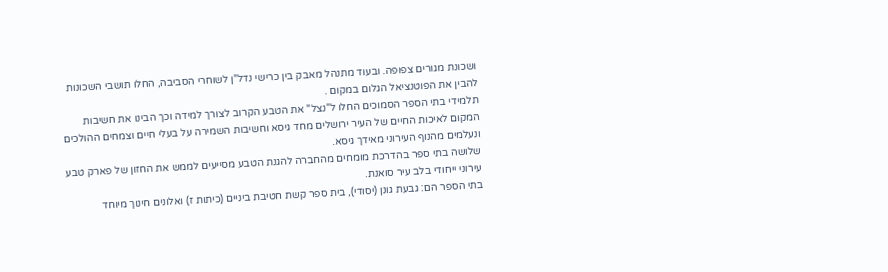ושכונת מגורים צפופה. ובעוד מתנהל מאבק בין כרישי נדל"ן לשוחרי הסביבה, החלו תושבי השכונות להבין את הפוטנציאל הגלום במקום .
תלמידי בתי הספר הסמוכים החלו ל"נצל" את הטבע הקרוב לצורך למידה וכך הבינו את חשיבות המקום לאיכות החיים של העיר ירושלים מחד גיסא וחשיבות השמירה על בעלי חיים וצמחים ההולכים ונעלמים מהנוף העירוני מאידך גיסא.
שלושה בתי ספר בהדרכת מומחים מהחברה להגנת הטבע מסייעים לממש את החזון של פארק טבע עירוני ייחודי בלב עיר סואנת.
בתי הספר הם: גבעת גונן (יסודי), בית ספר קשת חטיבת ביניים (כיתות ז) ואלונים חינוך מיוחד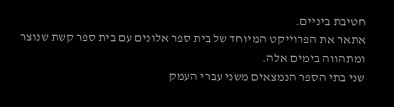חטיבת ביניים.
אתאר את הפרוייקט המיוחד של בית ספר אלונים עם בית ספר קשת שנוצר ומתהווה בימים אלה.
שני בתי הספר הנמצאים משני עברי העמק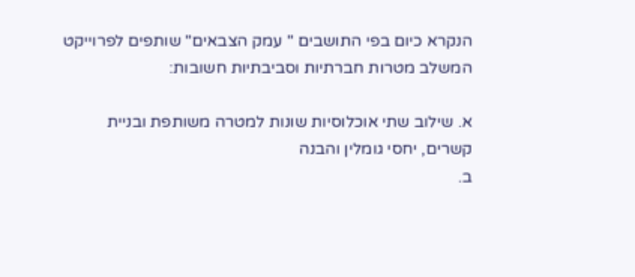הנקרא כיום בפי התושבים " עמק הצבאים" שותפים לפרוייקט המשלב מטרות חברתיות וסביבתיות חשובות:

א. שילוב שתי אוכלוסיות שונות למטרה משותפת ובניית קשרים, יחסי גומלין והבנה
ב.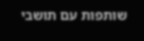שותפות עם תושבי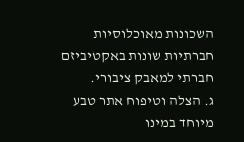השכונות מאוכלוסיות חברתיות שונות באקטיביזם חברתי למאבק ציבורי.
ג. הצלה וטיפוח אתר טבע מיוחד במינו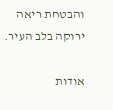והבטחת ריאה ירוקה בלב העיר.

אודות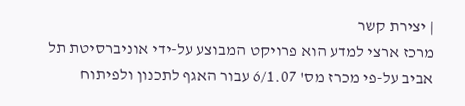| יצירת קשר
מרכז ארצי למדע הוא פרויקט המבוצע על-ידי אוניברסיטת תל אביב על-פי מכרז מס' 6/1.07 עבור האגף לתכנון ולפיתוח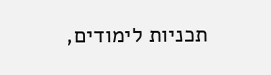תכניות לימודים,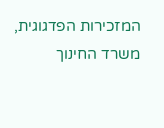המזכירות הפדגוגית, משרד החינוך